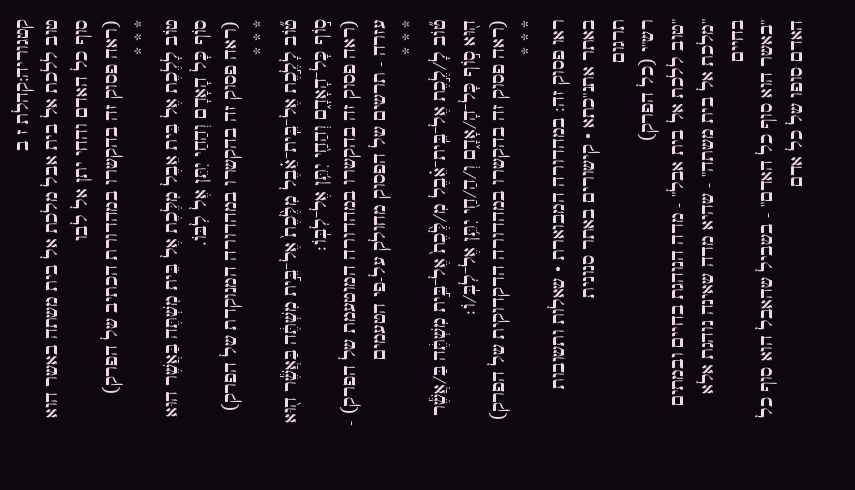קטגוריה:קהלת ז ב
טוב ללכת אל בית אבל מלכת אל בית משתה באשר הוא סוף כל האדם והחי יתן אל לבו
(ראה פסוק זה בהקשרו במהדורת הכתיב של הפרק)
* * *
טוֹב לָלֶכֶת אֶל בֵּית אֵבֶל מִלֶּכֶת אֶל בֵּית מִשְׁתֶּה בַּאֲשֶׁר הוּא סוֹף כָּל הָאָדָם וְהַחַי יִתֵּן אֶל לִבּוֹ.
(ראה פסוק זה בהקשרו במהדורה המנוקדת של הפרק)
* * *
ט֞וֹב לָלֶ֣כֶת אֶל־בֵּֽית־אֵ֗בֶל מִלֶּ֙כֶת֙ אֶל־בֵּ֣ית מִשְׁתֶּ֔ה בַּאֲשֶׁ֕ר ה֖וּא ס֣וֹף כָּל־הָאָדָ֑ם וְהַחַ֖י יִתֵּ֥ן אֶל־לִבּֽוֹ׃
(ראה פסוק זה בהקשרו במהדורה המוטעמת של הפרק) - עזרה - תרשים של הפסוק מחולק על-פי הטעמים
* * *
ט֞וֹב לָ/לֶ֣כֶת אֶל־בֵּֽית־אֵ֗בֶל מִ/לֶּ֙כֶת֙ אֶל־בֵּ֣ית מִשְׁתֶּ֔ה בַּ/אֲשֶׁ֕ר ה֖וּא ס֣וֹף כָּל־הָ/אָדָ֑ם וְ/הַ/חַ֖י יִתֵּ֥ן אֶל־לִבּֽ/וֹ׃
(ראה פסוק זה בהקשרו במהדורה הדקדוקית של הפרק)
* * *
ראו פסוק זה: במהדורה המבוארת • שאלות ותשובות באתר אתנ"כתא • קישורים באתר סנונית
תרגום
רש"י (כל הפרק)
"טוב ללכת אל בית אבל" - מדה הנוהגת בחיים ובמתים
"מלכת אל בית משתה" - שהיא מדה שאינה נוהגת אלא בחיים
"באשר הוא סוף כל האדם" - בשביל שהאבל הוא סוף כל האדם סופו של כל אדם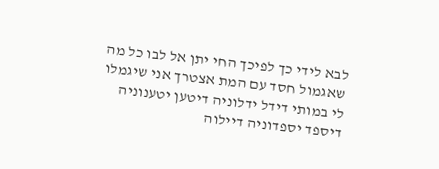לבא לידי כך לפיכך החי יתן אל לבו כל מה שאגמול חסד עם המת אצטרך אני שיגמלו לי במותי דידל ידלוניה דיטען יטענוניה דיספד יספדוניה דיילוה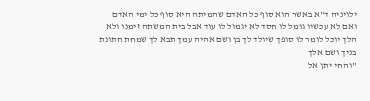ילויניה ד"א באשר הוא סוף כל האדם שהמיתה היא סוף כל ימי האדם ואם לא עכשיו גומל לו חסד לא יגמול לו עוד אבל בית המשתה זימנו ולא הלך יוכל לומר לו סופך שיולד לך בן ושם אהיה עמך תבא לך שמחת חתונת בניך ושם אלך
"והחי יתן אל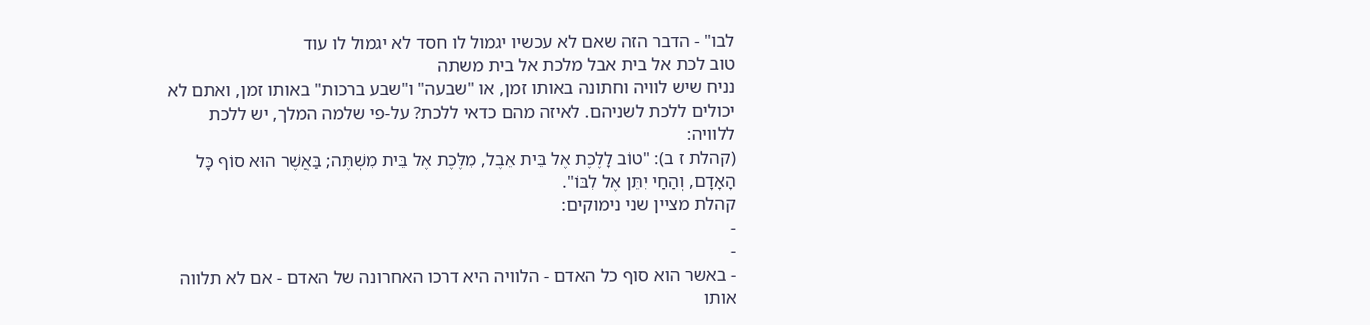לבו" - הדבר הזה שאם לא עכשיו יגמול לו חסד לא יגמול לו עוד
טוב לכת אל בית אבל מלכת אל בית משתה
נניח שיש לוויה וחתונה באותו זמן, או "שבעה" ו"שבע ברכות" באותו זמן, ואתם לא יכולים ללכת לשניהם. לאיזה מהם כדאי ללכת? על-פי שלמה המלך, יש ללכת ללוויה:
(קהלת ז ב): "טוֹב לָלֶכֶת אֶל בֵּית אֵבֶל, מִלֶּכֶת אֶל בֵּית מִשְׁתֶּה; בַּאֲשֶׁר הוּא סוֹף כָּל הָאָדָם, וְהַחַי יִתֵּן אֶל לִבּוֹ".
קהלת מציין שני נימוקים:
-
-
- באשר הוא סוף כל האדם - הלוויה היא דרכו האחרונה של האדם - אם לא תלווה אותו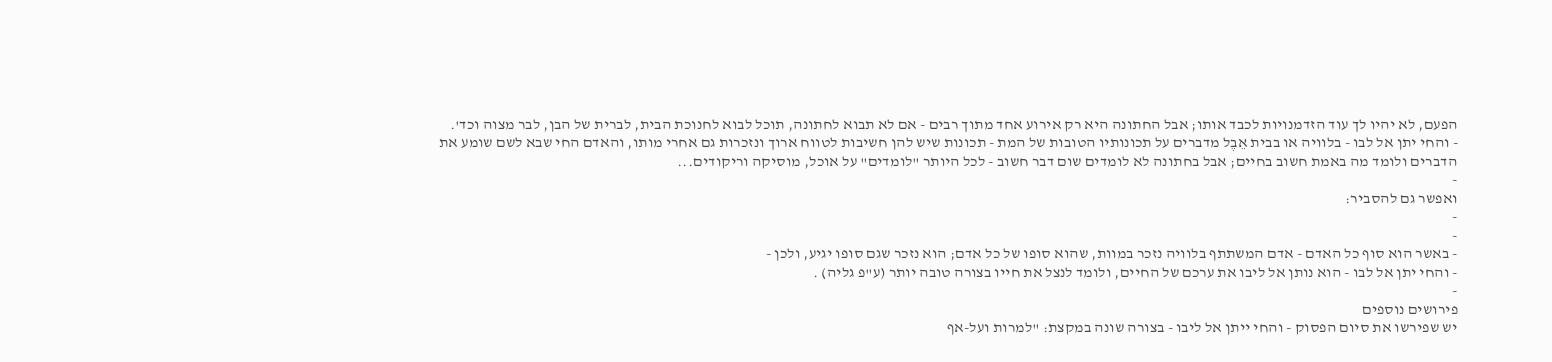הפעם, לא יהיו לך עוד הזדמנויות לכבד אותו; אבל החתונה היא רק אירוע אחד מתוך רבים - אם לא תבוא לחתונה, תוכל לבוא לחנוכת הבית, לברית של הבן, לבר מצוה וכד'.
- והחי יתן אל לבו - בלוויה או בבית אֵבֶל מדברים על תכונותיו הטובות של המת - תכונות שיש להן חשיבות לטווח ארוך ונזכרות גם אחרי מותו, והאדם החי שבא לשם שומע את הדברים ולומד מה באמת חשוב בחיים; אבל בחתונה לא לומדים שום דבר חשוב - לכל היותר "לומדים" על אוכל, מוסיקה וריקודים...
-
ואפשר גם להסביר:
-
-
- באשר הוא סוף כל האדם - אדם המשתתף בלוויה נזכר במוות, שהוא סופו של כל אדם; הוא נזכר שגם סופו יגיע, ולכן -
- והחי יתן אל לבו - הוא נותן אל ליבו את ערכם של החיים, ולומד לנצל את חייו בצורה טובה יותר (ע"פ גליה) .
-
פירושים נוספים
יש שפירשו את סיום הפסוק - והחי ייתן אל ליבו - בצורה שונה במקצת: "למרות ועל-אף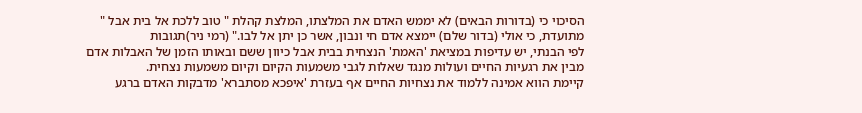הסיכוי כי (בדורות הבאים) לא יממש האדם את המלצתו, המלצת קהלת " טוב ללכת אל בית אבל " מתועדת, כי אולי (בדור שלם) יימצא אדם חי ונבון, אשר כן יתן אל לבו." (רמי ניר)תגובות
לפי הבנתי, יש עדיפות במציאת 'האמת' הנצחית בבית אבל כיוון ששם ובאותו הזמן של האבלות אדם מבין את רגעיות החיים ועולות מנגד שאלות לגבי משמעות הקיום וקיום משמעות נצחית.
קיימת הווא אמינה ללמוד את נצחיות החיים אף בעזרת 'איפכא מסתברא' מדבקות האדם ברגע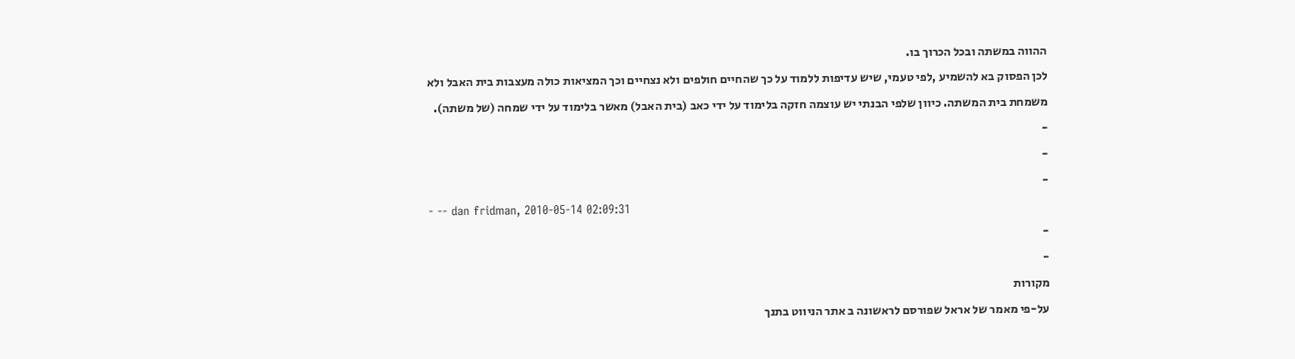ההווה במשתה ובכל הכרוך בו.
לכן הפסוק בא להשמיע ,לפי טעמי, שיש עדיפות ללמוד על כך שהחיים חולפים ולא נצחיים וכך המציאות כולה מעצבות בית האבל ולא משמחת בית המשתה. כיוון שלפי הבנתי יש עוצמה חזקה בלימוד על ידי כאב (בית האבל) מאשר בלימוד על ידי שמחה (של משתה).
-
-
-
- -- dan fridman, 2010-05-14 02:09:31
-
-
מקורות
על-פי מאמר של אראל שפורסם לראשונה ב אתר הניווט בתנך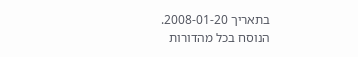בתאריך 2008-01-20.
הנוסח בכל מהדורות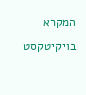המקרא בויקיטקסט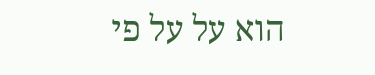הוא על על פי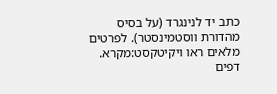כתב יד לנינגרד (על בסיס מהדורת ווסטמינסטר). לפרטים מלאים ראו ויקיטקסט:מקרא.
דפים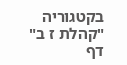בקטגוריה "קהלת ז ב"
דף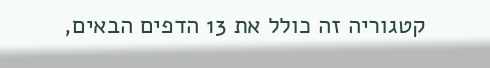קטגוריה זה כולל את 13 הדפים הבאים,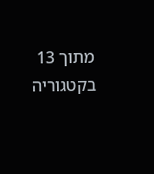מתוך 13 בקטגוריה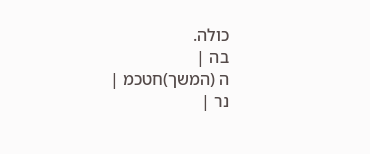כולה.
בה |
ה (המשך)חטכמ |
נר |